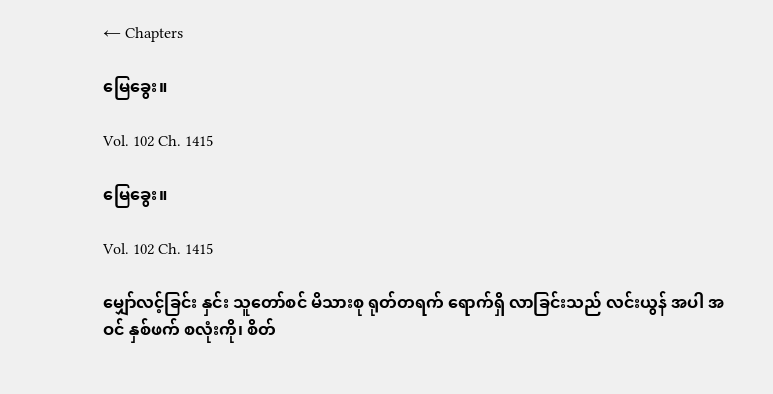← Chapters

မြေခွေး။

Vol. 102 Ch. 1415

မြေခွေး။

Vol. 102 Ch. 1415

မျှော်လင့်ခြင်း နှင်း သူတော်စင် မိသားစု ရုတ်တရက် ရောက်ရှိ လာခြင်းသည် လင်းယွန် အပါ အဝင် နှစ်ဖက် စလုံးကို၊ စိတ်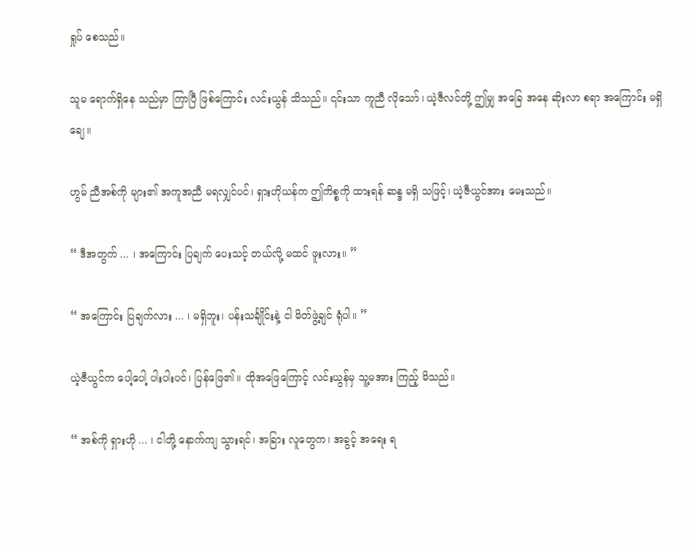ရှုပ် စေသည်။

သူမ ရောက်ရှိနေ သည်မှာ ကြာပြီ ဖြစ်ကြောင်း လင်းယွန် သိသည်။ ၎င်းသာ ကူညီ လိုသော်၊ ယဲ့ဇီလင်တို့ ဤမျှ အခြေ အနေ ဆိုးလာ စရာ အကြောင်း မရှိချေ။

ဟွမ် ညီအစ်ကို များ၏ အကူအညီ မရလျှင်ပင်၊ ရှားဟိုယန်က ဤကိစ္စကို ထားရန် ဆန္ဒ မရှိ သဖြင့်၊ ယဲ့ဇီယွင်အား မေးသည်။

“ ဒီအတွက် ... ၊ အကြောင်း ပြချက် ပေးသင့် တယ်လို့ မထင် ဖူးလား။ ”

“ အကြောင်း ပြချက်လား ... ၊ မရှိဘူး၊ ပန်းသင်္ချိုင်းနဲ့ ငါ မိတ်ဖွဲ့ချင် ရုံပါ။ ”

ယဲ့ဇီယွင်က ပေါ့ပေါ့ ပါးပါးပင်၊ ပြန်ဖြေ၏။ ထိုအဖြေကြောင့် လင်းယွန်မှ သူ့မအား ကြည့် မိသည်။

“ အစ်ကို ရှားဟို ... ၊ ငါတို့ နောက်ကျ သွားရင်၊ အခြား လူတွေက၊ အခွင့် အရေး ရ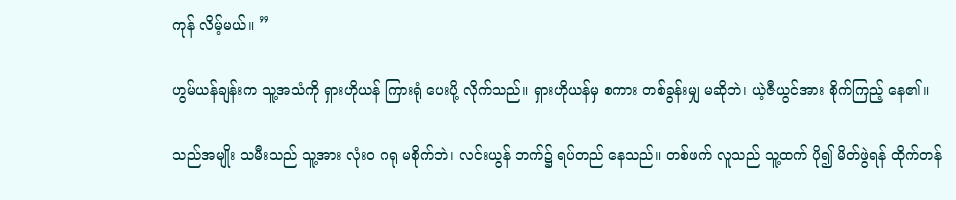ကုန် လိမ့်မယ်။ ”

ဟွမ်ယန်ချန်းက သူ့အသံကို ရှားဟိုယန် ကြားရုံ ပေးပို့ လိုက်သည်။ ရှားဟိုယန်မှ စကား တစ်ခွန်းမျှ မဆိုဘဲ၊ ယဲ့ဇီယွင်အား စိုက်ကြည့် နေ၏။

သည်အမျိုး သမီးသည် သူ့အား လုံးဝ ဂရု မစိုက်ဘဲ၊ လင်းယွန် ဘက်၌ ရပ်တည် နေသည်။ တစ်ဖက် လူသည် သူ့ထက် ပို၍ မိတ်ဖွဲရန် ထိုက်တန်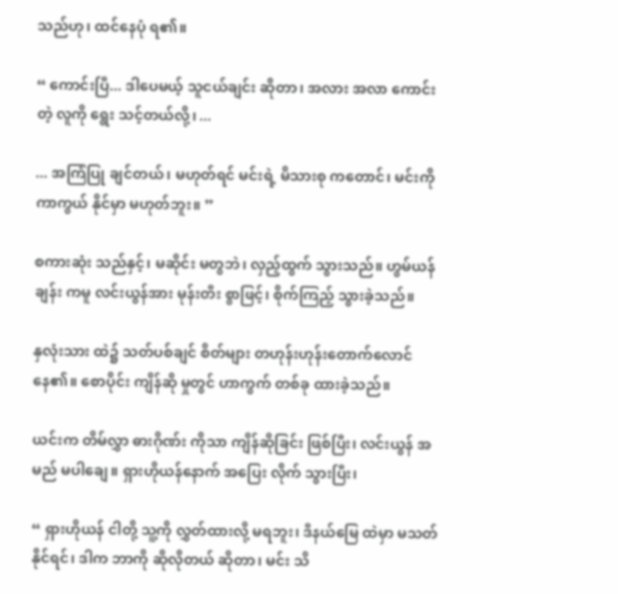သည်ဟု၊ ထင်နေပုံ ရ၏။

“ ကောင်းပြီ... ဒါပေမယ့် သူငယ်ချင်း ဆိုတာ၊ အလား အလာ ကောင်းတဲ့ လူကို ရွေး သင့်တယ်လို့၊ ...

... အကြံပြု ချင်တယ်၊ မဟုတ်ရင် မင်းရဲ့ မိသားစု ကတောင်၊ မင်းကို ကာကွယ် နိုင်မှာ မဟုတ်ဘူး။ ”

စကားဆုံး သည်နှင့်၊ မဆိုင်း မတွဘဲ၊ လှည့်ထွက် သွားသည်။ ဟွမ်ယန်ချန်း ကမူ လင်းယွန်အား မုန်းတီး စွာဖြင့်၊ စိုက်ကြည့် သွားခဲ့သည်။

နှလုံးသား ထဲ၌ သတ်ပစ်ချင် စိတ်များ တဟုန်းဟုန်းတောက်လောင် နေ၏။ စောပိုင်း ကျိန်ဆို မှုတွင် ဟာကွက် တစ်ခု ထားခဲ့သည်။

ယင်းက တိမ်လွှာ ဓားဂိုဏ်း ကိုသာ ကျိန်ဆိုခြင်း ဖြစ်ပြီး၊ လင်းယွန် အမည် မပါချေ။ ရှားဟိုယန်နောက် အပြေး လိုက် သွားပြီး၊

“ ရှားဟိုယန် ငါတို့ သူ့ကို လွှတ်ထားလို့ မရဘူး၊ ဒီနယ်မြေ ထဲမှာ မသတ် နိုင်ရင်၊ ဒါက ဘာကို ဆိုလိုတယ် ဆိုတာ၊ မင်း သိ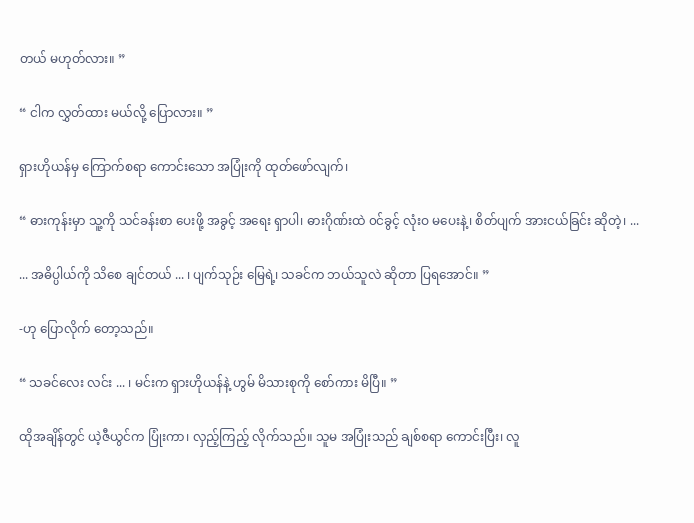တယ် မဟုတ်လား။ ”

“ ငါက လွှတ်ထား မယ်လို့ ပြောလား။ ”

ရှားဟိုယန်မှ ကြောက်စရာ ကောင်းသော အပြုံးကို ထုတ်ဖော်လျက်၊

“ ဓားကုန်းမှာ သူ့ကို သင်ခန်းစာ ပေးဖို့ အခွင့် အရေး ရှာပါ၊ ဓားဂိုဏ်းထဲ ၀င်ခွင့် လုံးဝ မပေးနဲ့၊ စိတ်ပျက် အားငယ်ခြင်း ဆိုတဲ့၊ ...

... အဓိပ္ပါယ်ကို သိစေ ချင်တယ် ... ၊ ပျက်သုဉ်း မြေရဲ့၊ သခင်က ဘယ်သူလဲ ဆိုတာ ပြရအောင်။ ”

-ဟု ပြောလိုက် တော့သည်။

“ သခင်လေး လင်း ... ၊ မင်းက ရှားဟိုယန်နဲ့ ဟွမ် မိသားစုကို စော်ကား မိပြီ။ ”

ထိုအချိန်တွင် ယဲ့ဇီယွင်က ပြုံးကာ၊ လှည့်ကြည့် လိုက်သည်။ သူမ အပြုံးသည် ချစ်စရာ ကောင်းပြီး၊ လူ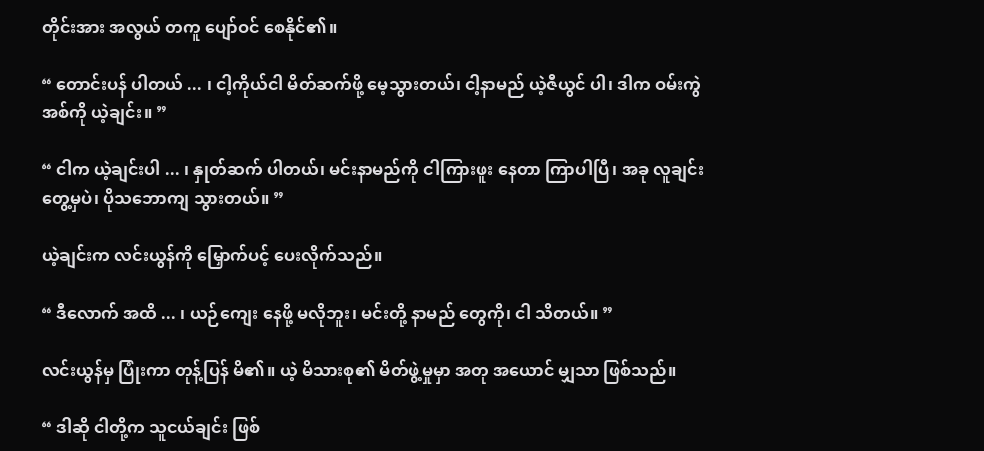တိုင်းအား အလွယ် တကူ ပျော်ဝင် စေနိုင်၏။

“ တောင်းပန် ပါတယ် ... ၊ ငါ့ကိုယ်ငါ မိတ်ဆက်ဖို့ မေ့သွားတယ်၊ ငါ့နာမည် ယဲ့ဇီယွင် ပါ၊ ဒါက ဝမ်းကွဲ အစ်ကို ယဲ့ချင်း။ ”

“ ငါက ယဲ့ချင်းပါ ... ၊ နှုတ်ဆက် ပါတယ်၊ မင်းနာမည်ကို ငါကြားဖူး နေတာ ကြာပါပြီ၊ အခု လူချင်း တွေ့မှပဲ၊ ပိုသဘောကျ သွားတယ်။ ”

ယဲ့ချင်းက လင်းယွန်ကို မြှောက်ပင့် ပေးလိုက်သည်။

“ ဒီလောက် အထိ ... ၊ ယဉ်ကျေး နေဖို့ မလိုဘူး၊ မင်းတို့ နာမည် တွေကို၊ ငါ သိတယ်။ ”

လင်းယွန်မှ ပြုံးကာ တုန့်ပြန် မိ၏။ ယဲ့ မိသားစု၏ မိတ်ဖွဲ့မှုမှာ အတု အယောင် မျှသာ ဖြစ်သည်။

“ ဒါဆို ငါတို့က သူငယ်ချင်း ဖြစ်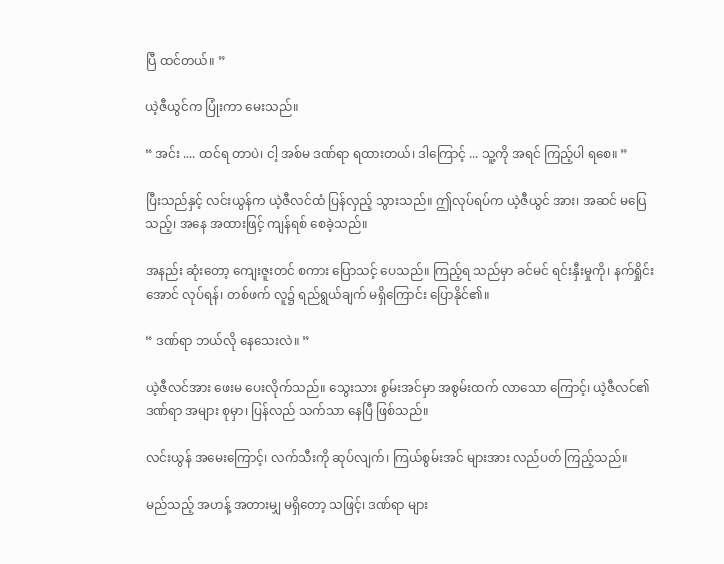ပြီ ထင်တယ်။ ”

ယဲ့ဇီယွင်က ပြုံးကာ မေးသည်။

“ အင်း .... ထင်ရ တာပဲ၊ ငါ့ အစ်မ ဒဏ်ရာ ရထားတယ်၊ ဒါကြောင့် ... သူ့ကို အရင် ကြည့်ပါ ရစေ။ ”

ပြီးသည်နှင့် လင်းယွန်က ယဲ့ဇီလင်ထံ ပြန်လှည့် သွားသည်။ ဤလုပ်ရပ်က ယဲ့ဇီယွင် အား၊ အဆင် မပြေသည့်၊ အနေ အထားဖြင့် ကျန်ရစ် စေခဲ့သည်။

အနည်း ဆုံးတော့ ကျေးဇူးတင် စကား ပြောသင့် ပေသည်။ ကြည့်ရ သည်မှာ ခင်မင် ရင်းနှီးမှုကို၊ နက်ရှိုင်းအောင် လုပ်ရန်၊ တစ်ဖက် လူ၌ ရည်ရွယ်ချက် မရှိကြောင်း ပြောနိုင်၏။

“ ဒဏ်ရာ ဘယ်လို နေသေးလဲ။ ”

ယဲ့ဇီလင်အား ဖေးမ ပေးလိုက်သည်။ သွေးသား စွမ်းအင်မှာ အစွမ်းထက် လာသော ကြောင့်၊ ယဲ့ဇီလင်၏ ဒဏ်ရာ အများ စုမှာ၊ ပြန်လည် သက်သာ နေပြီ ဖြစ်သည်။

လင်းယွန် အမေးကြောင့်၊ လက်သီးကို ဆုပ်လျက်၊ ကြယ်စွမ်းအင် များအား လည်ပတ် ကြည့်သည်။

မည်သည့် အဟန့် အတားမျှ မရှိတော့ သဖြင့်၊ ဒဏ်ရာ များ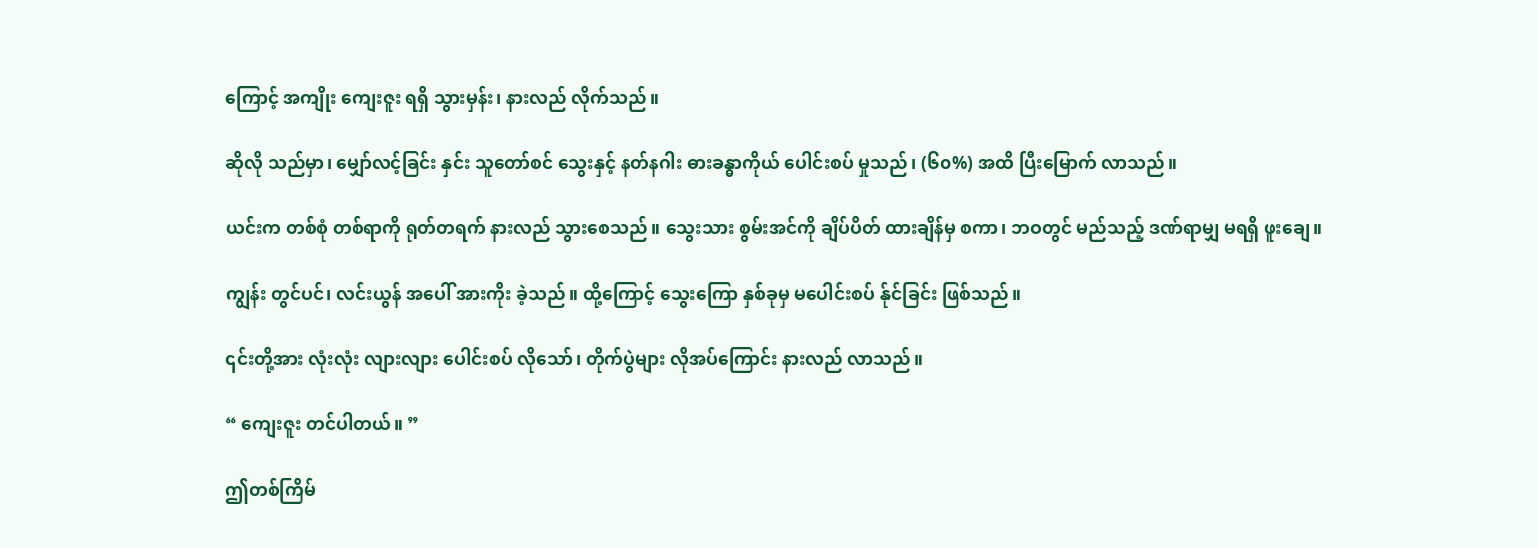ကြောင့် အကျိုး ကျေးဇူး ရရှိ သွားမှန်း၊ နားလည် လိုက်သည်။

ဆိုလို သည်မှာ၊ မျှော်လင့်ခြင်း နှင်း သူတော်စင် သွေးနှင့် နတ်နဂါး ဓားခန္ဓာကိုယ် ပေါင်းစပ် မှုသည်၊ (၆၀%) အထိ ပြီးမြောက် လာသည်။

ယင်းက တစ်စုံ တစ်ရာကို ရုတ်တရက် နားလည် သွားစေသည်။ သွေးသား စွမ်းအင်ကို ချိပ်ပိတ် ထားချိန်မှ စကာ၊ ဘဝတွင် မည်သည့် ဒဏ်ရာမျှ မရရှိ ဖူးချေ။

ကျွန်း တွင်ပင်၊ လင်းယွန် အပေါ် အားကိုး ခဲ့သည်။ ထို့ကြောင့် သွေးကြော နှစ်ခုမှ မပေါင်းစပ် န်ုင်ခြင်း ဖြစ်သည်။

၎င်းတို့အား လုံးလုံး လျားလျား ပေါင်းစပ် လိုသော်၊ တိုက်ပွဲများ လိုအပ်ကြောင်း နားလည် လာသည်။

“ ကျေးဇူး တင်ပါတယ်။ ”

ဤတစ်ကြိမ်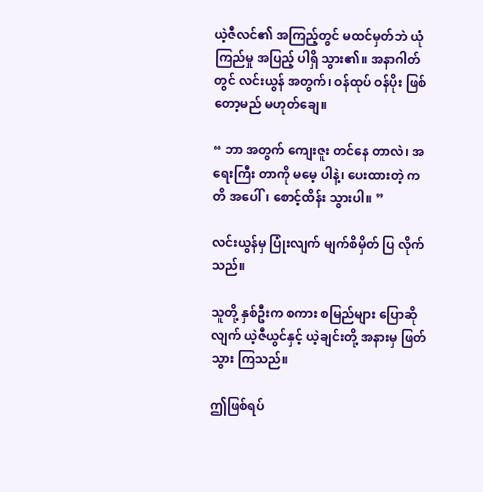ယဲ့ဇီလင်၏ အကြည့်တွင် မထင်မှတ်ဘဲ ယုံကြည်မှု အပြည့် ပါရှိ သွား၏။ အနာဂါတ်တွင် လင်းယွန် အတွက်၊ ဝန်ထုပ် ဝန်ပိုး ဖြစ်တော့မည် မဟုတ်ချေ။

“ ဘာ အတွက် ကျေးဇူး တင်နေ တာလဲ၊ အရေးကြီး တာကို မမေ့ ပါနဲ့၊ ပေးထားတဲ့ ကတိ အပေါ်၊ စောင့်ထိန်း သွားပါ။ ”

လင်းယွန်မှ ပြုံးလျက် မျက်စိမှိတ် ပြ လိုက်သည်။

သူတို့ နှစ်ဦးက စကား စမြည်များ ပြောဆိုလျက် ယဲ့ဇီယွင်နှင့် ယဲ့ချင်းတို့ အနားမှ ဖြတ်သွား ကြသည်။

ဤဖြစ်ရပ်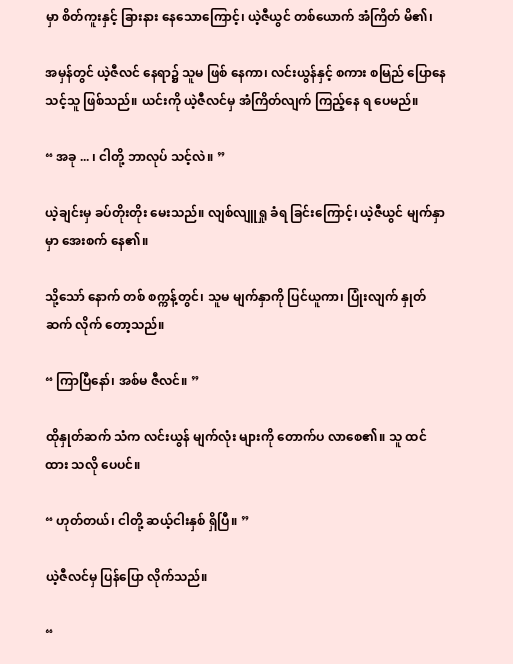မှာ စိတ်ကူးနှင့် ခြားနား နေသောကြောင့်၊ ယဲ့ဇီယွင် တစ်ယောက် အံကြိတ် မိ၏၊

အမှန်တွင် ယဲ့ဇီလင် နေရာ၌ သူမ ဖြစ် နေကာ၊ လင်းယွန်နှင့် စကား စမြည် ပြောနေ သင့်သူ ဖြစ်သည်။ ယင်းကို ယဲ့ဇီလင်မှ အံကြိတ်လျက် ကြည့်နေ ရ ပေမည်။

“ အခု ... ၊ ငါတို့ ဘာလုပ် သင့်လဲ။ ”

ယဲ့ချင်းမှ ခပ်တိုးတိုး မေးသည်။ လျစ်လျူရှု ခံရ ခြင်းကြောင့်၊ ယဲ့ဇီယွင် မျက်နှာမှာ အေးစက် နေ၏။

သို့သော် နောက် တစ် စက္ကန့်တွင်၊ သူမ မျက်နှာကို ပြင်ယူကာ၊ ပြုံးလျက် နှုတ်ဆက် လိုက် တော့သည်။

“ ကြာပြီနော်၊ အစ်မ ဇီလင်။ ”

ထိုနှုတ်ဆက် သံက လင်းယွန် မျက်လုံး များကို တောက်ပ လာစေ၏။ သူ ထင်ထား သလို ပေပင်။

“ ဟုတ်တယ်၊ ငါတို့ ဆယ့်ငါးနှစ် ရှိပြီ။ ”

ယဲ့ဇီလင်မှ ပြန်ပြော လိုက်သည်။

“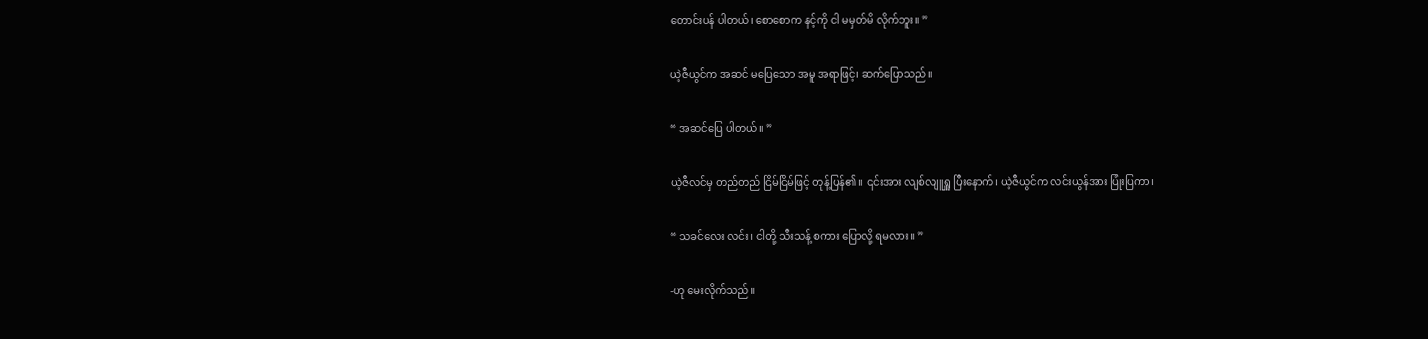တောင်းပန် ပါတယ်၊ စောစောက နင့်ကို ငါ မမှတ်မိ လိုက်ဘူး။ ”

ယဲ့ဇီယွင်က အဆင် မပြေသော အမူ အရာဖြင့်၊ ဆက်ပြောသည်။

“ အဆင်ပြေ ပါတယ်။ ”

ယဲ့ဇီလင်မှ တည်တည် ငြိမ်ငြိမ်ဖြင့် တုန့်ပြန်၏။ ၎င်းအား လျစ်လျူရှူ ပြီးနောက်၊ ယဲ့ဇီယွင်က လင်းယွန်အား ပြုံးပြကာ၊

“ သခင်လေး လင်း၊ ငါတို့ သီးသန့် စကား ပြောလို့ ရမလား။ ”

-ဟု မေးလိုက်သည်။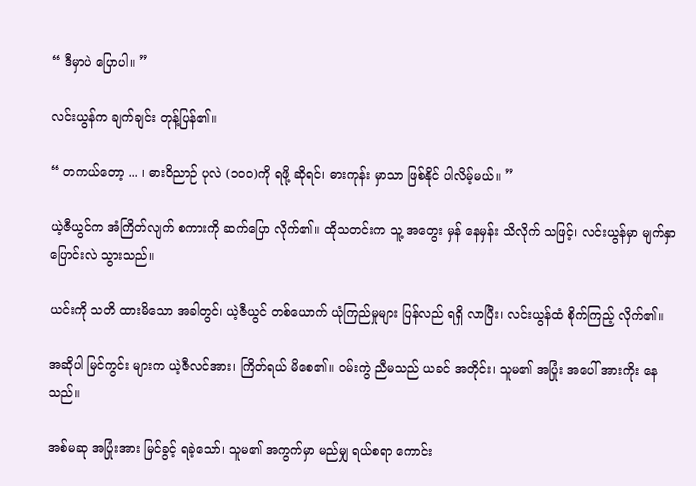“ ဒီမှာပဲ ပြောပါ။ ”

လင်းယွန်က ချက်ချင်း တုန့်ပြန်၏။

“ တကယ်တော့ ... ၊ ဓားဝိညာဉ် ပုလဲ (၁၀၀)ကို ရဖို့ ဆိုရင်၊ ဓားကုန်း မှာသာ ဖြစ်နိုင် ပါလိမ့်မယ်။ ”

ယဲ့ဇီယွင်က အံကြိတ်လျက် စကားကို ဆက်ပြော လိုက်၏။ ထိုသတင်းက သူ့ အတွေး မှန် နေမှန်း သိလိုက် သဖြင့်၊ လင်းယွန်မှာ မျက်နှာ ပြောင်းလဲ သွားသည်။

ယင်းကို သတိ ထားမိသော အခါတွင်၊ ယဲ့ဇီယွင် တစ်ယောက် ယုံကြည်မှုများ ပြန်လည် ရရှိ လာပြီး၊ လင်းယွန်ထံ စိုက်ကြည့် လိုက်၏။

အဆိုပါ မြင်ကွင်း များက ယဲ့ဇီလင်အား၊ ကြိတ်ရယ် မိစေ၏။ ဝမ်းကွဲ ညီမသည် ယခင် အတိုင်း၊ သူမ၏ အပြုံး အပေါ် အားကိုး နေသည်။

အစ်မဆု အပြုံးအား မြင်ခွင့် ရခဲ့သော်၊ သူမ၏ အကွက်မှာ မည်မျှ ရယ်စရာ ကောင်း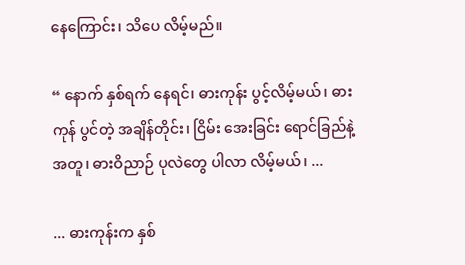နေကြောင်း၊ သိပေ လိမ့်မည်။

“ နောက် နှစ်ရက် နေရင်၊ ဓားကုန်း ပွင့်လိမ့်မယ်၊ ဓားကုန် ပွင်တဲ့ အချိန်တိုင်း၊ ငြိမ်း အေးခြင်း ရောင်ခြည်နဲ့ အတူ၊ ဓားဝိညာဉ် ပုလဲတွေ ပါလာ လိမ့်မယ်၊ ...

... ဓားကုန်းက နှစ်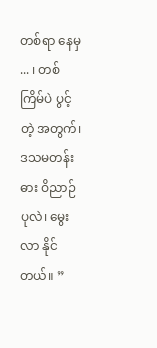တစ်ရာ နေမှ ... ၊ တစ်ကြိမ်ပဲ ပွင့်တဲ့ အတွက်၊ ဒသမတန်း ဓား ဝိညာဉ် ပုလဲ၊ မွေးလာ နိုင်တယ်။ ”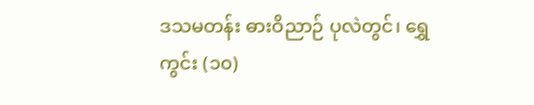ဒသမတန်း ဓားဝိညာဉ် ပုလဲတွင်၊ ရွှေကွင်း (၁၀)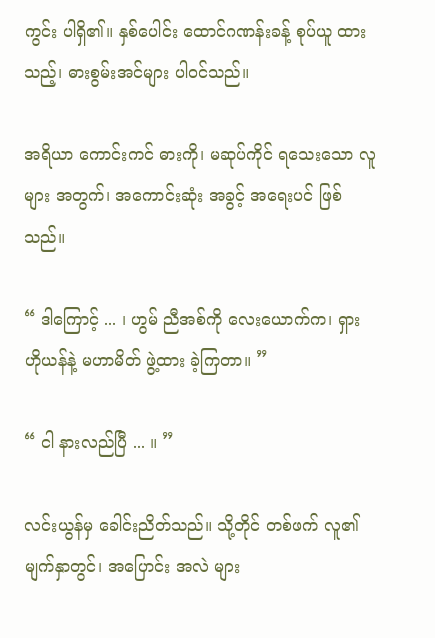ကွင်း ပါရှိ၏။ နှစ်ပေါင်း ထောင်ဂဏန်းခန့် စုပ်ယူ ထားသည့်၊ ဓားစွမ်းအင်များ ပါဝင်သည်။

အရိယာ ကောင်းကင် ဓားကို၊ မဆုပ်ကိုင် ရသေးသော လူများ အတွက်၊ အကောင်းဆုံး အခွင့် အရေးပင် ဖြစ်သည်။

“ ဒါကြောင့် ... ၊ ဟွမ် ညီအစ်ကို လေးယောက်က၊ ရှားဟိုယန်နဲ့ မဟာမိတ် ဖွဲ့ထား ခဲ့ကြတာ။ ”

“ ငါ နားလည်ပြီ ... ။ ”

လင်းယွန်မှ ခေါင်းညိတ်သည်။ သို့တိုင် တစ်ဖက် လူ၏ မျက်နှာတွင်၊ အပြောင်း အလဲ များ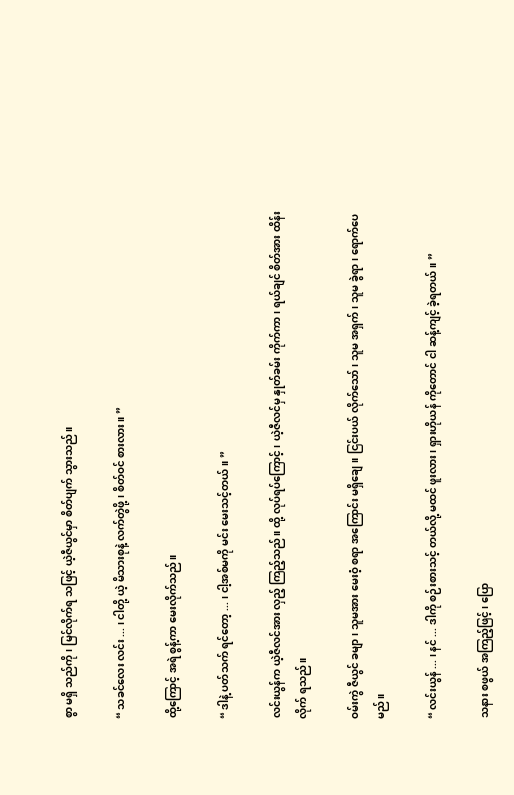စွာ မရှိ သည်ကို၊ မြင်လိုက်ရ သဖြင့် ယဲ့ဇီယွင်မှာ စိတ်ပျက် သွားသည်။

“ သခင်လေး လင်း ... ၊ ငါတို့ ယဲ့ မိသားစုနဲ့ လက်တွဲဖို့၊ စိတ်ဝင် စားလား။ ”

ထို့ကြောင့် အရဲ စွန့်ကာ မေးလိုက်သည်။

“ ဒါနဲ့ ပတ်သက် ရင်တော့ ... ၊ ငါ့အစ်မကို မင်း မေးသင့်တယ်။ ”

လင်းယွန်က ယဲ့ဇီလင်အား လှည့် ကြည့်သည်။ ထို့ လုပ်ရပ်ကြောင့်၊ ယဲ့ဇီလင်မှ နှုတ်ခမ်း ကိုက်ကာ၊ ရယ်ချင် စိတ်အား ထိန်းလိုက် ရသည်။

ဝမ်းကွဲ ဇီယွင် ခမျာ၊ သူမအား မေးဝံ့ စရာ အကြောင်း မရှိချေ။ ငြင်းပယ် လိုက်သော်၊ သူမ အရှက်၊ သူမ ခွဲရာ၊ ရောက်ပေမည်။

“ လင်းယွန် ... ၊ နင် ... ဒါကို စဉ်းစားသင့် တယ်လို့ မထင် ဖူးလား၊ ရှားဟိုယန် ကိုတောင် ငါ ဆန့်ကျင့် ခဲ့ရတယ်။ ”

သနား စဖွယ် အကြည့်ဖြင့်၊ ပြော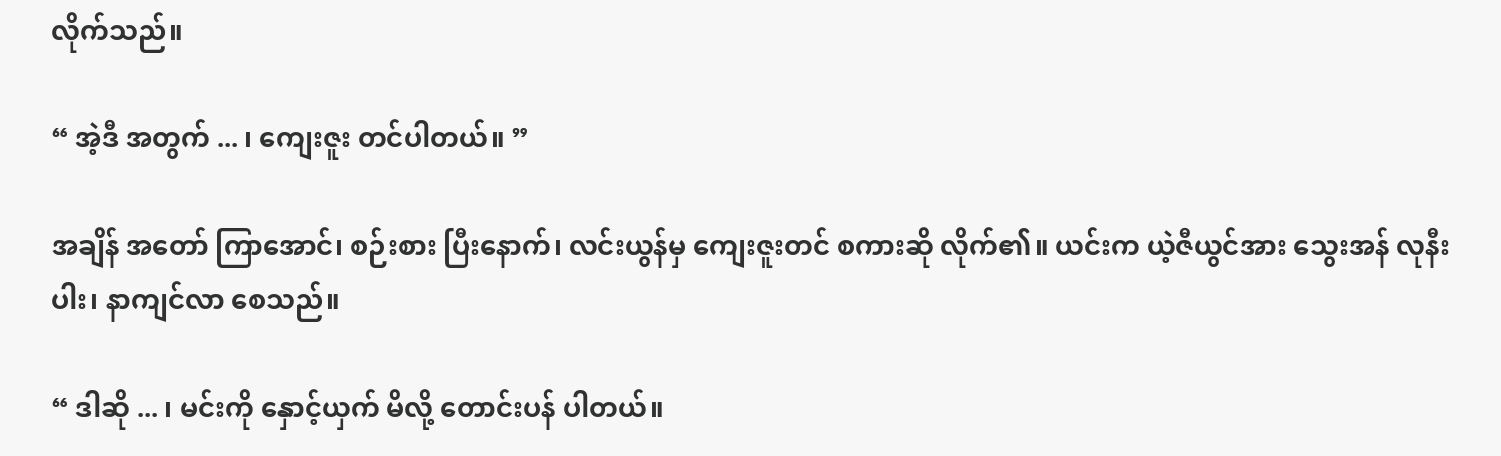လိုက်သည်။

“ အဲ့ဒီ အတွက် ... ၊ ကျေးဇူး တင်ပါတယ်။ ”

အချိန် အတော် ကြာအောင်၊ စဉ်းစား ပြီးနောက်၊ လင်းယွန်မှ ကျေးဇူးတင် စကားဆို လိုက်၏။ ယင်းက ယဲ့ဇီယွင်အား သွေးအန် လုနီးပါး၊ နာကျင်လာ စေသည်။

“ ဒါဆို ... ၊ မင်းကို နှောင့်ယှက် မိလို့ တောင်းပန် ပါတယ်။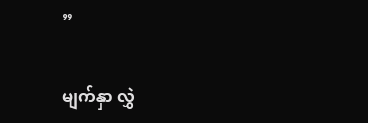”

မျက်နှာ လွှဲ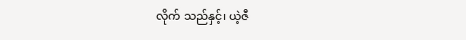လိုက် သည်နှင့်၊ ယဲ့ဇီ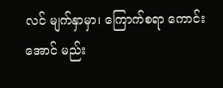လင် မျက်နှာမှာ၊ ကြောက်စရာ ကောင်းအောင် မည်း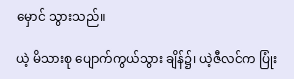မှောင် သွားသည်။

ယဲ့ မိသားစု ပျောက်ကွယ်သွား ချိန်၌၊ ယဲ့ဇီလင်က ပြုံး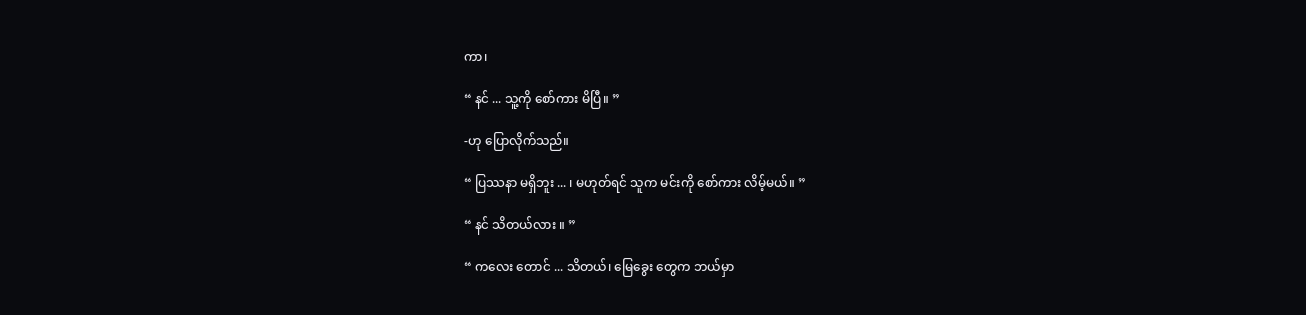ကာ၊

“ နင် ... သူ့ကို စော်ကား မိပြီ။ ”

-ဟု ပြောလိုက်သည်။

“ ပြဿနာ မရှိဘူး ... ၊ မဟုတ်ရင် သူက မင်းကို စော်ကား လိမ့်မယ်။ ”

“ နင် သိတယ်လား ။ ”

“ ကလေး တောင် ... သိတယ်၊ မြေခွေး တွေက ဘယ်မှာ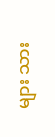များ သား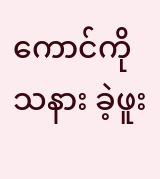ကောင်ကို သနား ခဲ့ဖူး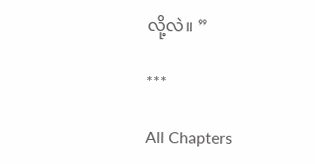လို့လဲ။ ”

***

All Chapters